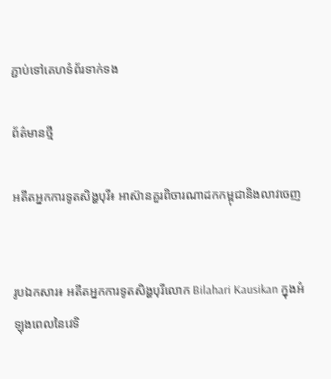ភ្ជាប់ទៅគេហទំព័រទាក់ទង

ព័ត៌មានថ្មី

អតីតអ្នកការទូតសិង្ហបុរី៖ អាស៊ានគួរពិចារណាដកកម្ពុជានិងលាវចេញ


រូបឯកសារ៖ អតីតអ្នកការទូតសិង្ហបុរីលោក Bilahari Kausikan ក្នុងអំឡុងពេលនៃវេទិ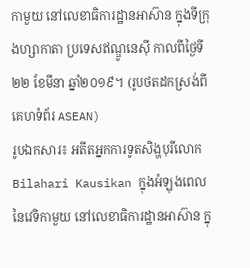កាមួយ នៅលេខាធិការដ្ឋានអាស៊ាន ក្នុងទីក្រុងហ្សាកាតា ប្រទេសឥណ្ឌូនេស៊ី កាលពីថ្ងៃទី២២ ខែមីនា ឆ្នាំ២០១៩។ (រូបថតដកស្រង់ពីគេហទំព័រ ASEAN)
រូបឯកសារ៖ អតីតអ្នកការទូតសិង្ហបុរីលោក Bilahari Kausikan ក្នុងអំឡុងពេលនៃវេទិកាមួយ នៅលេខាធិការដ្ឋានអាស៊ាន ក្នុ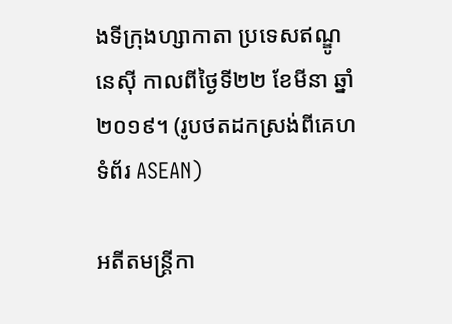ងទីក្រុងហ្សាកាតា ប្រទេសឥណ្ឌូនេស៊ី កាលពីថ្ងៃទី២២ ខែមីនា ឆ្នាំ២០១៩។ (រូបថតដកស្រង់ពីគេហទំព័រ ASEAN)

អតីតមន្ត្រីកា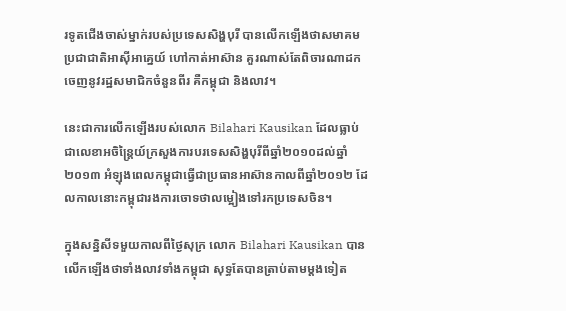រទូតជើងចាស់ម្នាក់របស់ប្រទេសសិង្ហបុរី បានលើកឡើងថាសមាគមប្រជាជាតិអាស៊ីអាគ្នេយ៍ ហៅកាត់អាស៊ាន គួរណាស់តែពិចារណាដកចេញនូវរដ្ឋសមាជិកចំនួនពីរ គឺកម្ពុជា និងលាវ។

នេះជាការលើកឡើងរបស់លោក Bilahari Kausikan ដែលធ្លាប់ជាលេខាអចិន្ត្រៃយ៍ក្រសួងការបរទេសសិង្ហបុរីពីឆ្នាំ២០១០ដល់ឆ្នាំ២០១៣ អំឡុងពេលកម្ពុជាធ្វើជាប្រធានអាស៊ានកាលពីឆ្នាំ២០១២ ដែលកាលនោះកម្ពុជារងការចោទថាលម្អៀងទៅរកប្រទេសចិន។

ក្នុងសន្និសីទមួយកាលពីថ្ងៃសុក្រ លោក Bilahari Kausikan បានលើកឡើងថាទាំងលាវទាំងកម្ពុជា សុទ្ធតែបានត្រាប់តាមម្ដងទៀត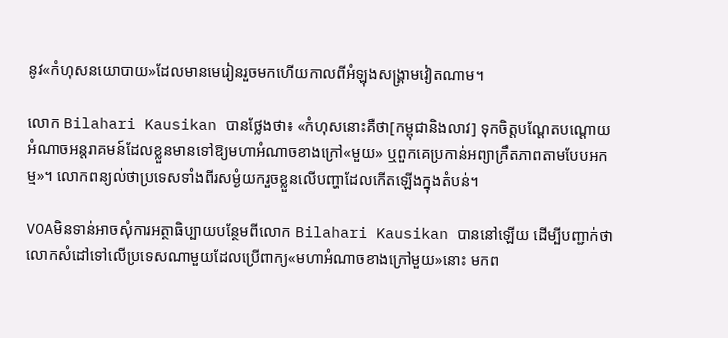នូវ«កំហុសនយោបាយ»ដែលមានមេរៀនរួចមកហើយកាលពីអំឡុងសង្គ្រាមវៀតណាម។

លោក Bilahari Kausikan បានថ្លែងថា៖ «កំហុសនោះគឺថា[កម្ពុជានិងលាវ] ទុកចិត្តបណ្ដែតបណ្ដោយអំណាចអន្តរាគមន៍ដែលខ្លួនមានទៅឱ្យមហាអំណាចខាងក្រៅ«មួយ» ឬពួកគេប្រកាន់អព្យាក្រឹតភាពតាមបែបអកម្ម»។ លោកពន្យល់ថាប្រទេសទាំងពីរសម្ងំយករួចខ្លួនលើបញ្ហាដែលកើតឡើងក្នុងតំបន់។

VOAមិនទាន់អាចសុំការអត្ថាធិប្បាយបន្ថែមពីលោក Bilahari Kausikan បាននៅឡើយ ដើម្បីបញ្ជាក់ថាលោកសំដៅទៅលើប្រទេសណាមួយដែលប្រើពាក្យ«មហាអំណាចខាងក្រៅមួយ»នោះ មកព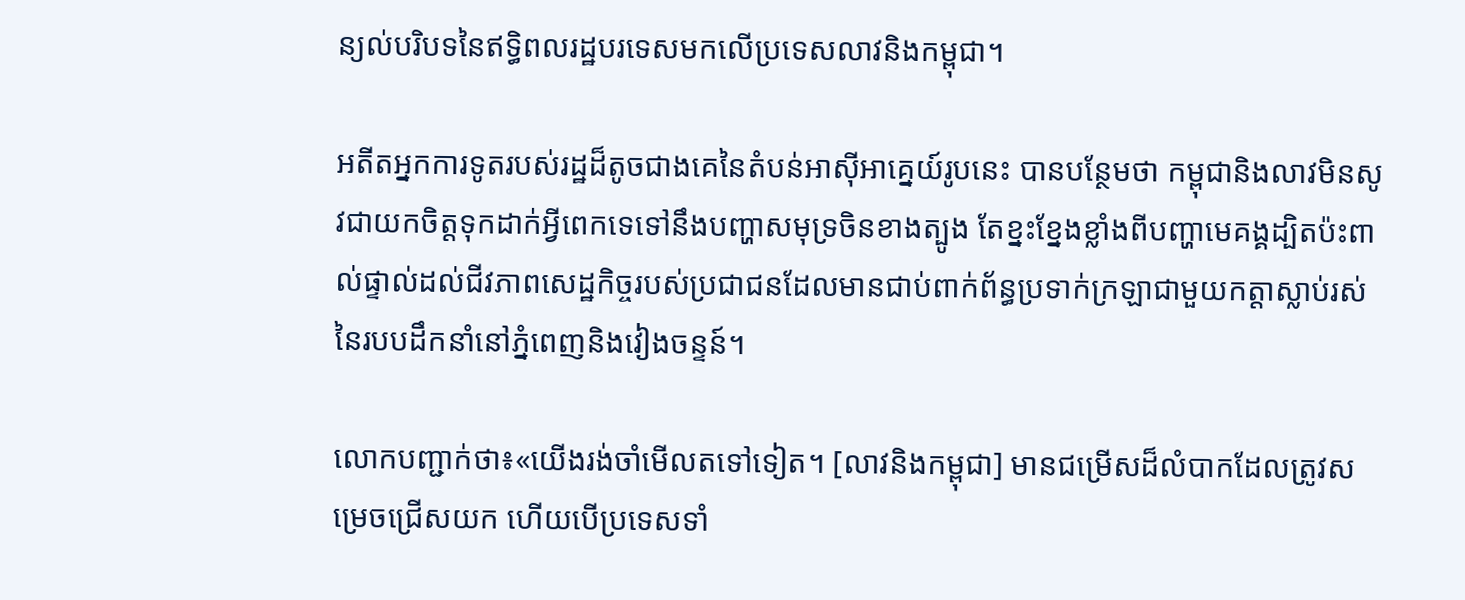ន្យល់បរិបទនៃឥទ្ធិពលរដ្ឋបរទេសមកលើប្រទេសលាវនិងកម្ពុជា។

អតីតអ្នកការទូតរបស់រដ្ឋដ៏តូចជាងគេនៃតំបន់អាស៊ីអាគ្នេយ៍រូបនេះ បានបន្ថែមថា កម្ពុជានិងលាវមិនសូវជាយកចិត្តទុកដាក់អ្វីពេកទេទៅនឹងបញ្ហាសមុទ្រចិនខាងត្បូង តែខ្នះខ្នែងខ្លាំងពីបញ្ហាមេគង្គដ្បិតប៉ះពាល់ផ្ទាល់ដល់ជីវភាពសេដ្ឋកិច្ចរបស់ប្រជាជនដែលមានជាប់ពាក់ព័ន្ធប្រទាក់ក្រឡាជាមួយកត្តាស្លាប់រស់នៃរបបដឹកនាំនៅភ្នំពេញនិងវៀងចន្ទន៍។

លោកបញ្ជាក់ថា៖«យើងរង់ចាំមើលតទៅទៀត។ [លាវនិងកម្ពុជា] មានជម្រើសដ៏លំបាកដែលត្រូវសម្រេចជ្រើសយក ហើយបើប្រទេសទាំ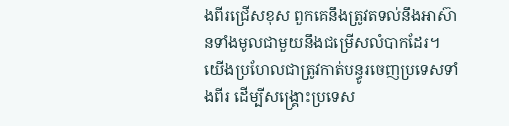ងពីរជ្រើសខុស ពួកគេនឹងត្រូវតទល់នឹងអាស៊ានទាំងមូលជាមួយនឹងជម្រើសលំបាកដែរ។ យើងប្រហែលជាត្រូវកាត់បន្ធូរចេញប្រទេសទាំងពីរ ដើម្បីសង្គ្រោះប្រទេស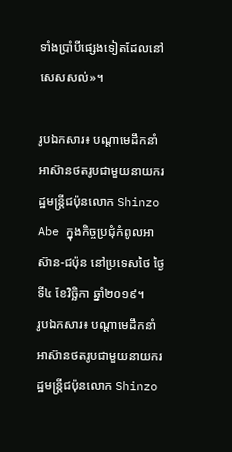ទាំងប្រាំបីផ្សេងទៀតដែលនៅសេសសល់»។

រូបឯកសារ៖ បណ្ដាមេដឹកនាំអាស៊ានថតរូបជាមួយនាយករដ្ឋមន្ត្រីជប៉ុនលោក Shinzo Abe ក្នុងកិច្ចប្រជុំកំពូលអាស៊ាន-ជប៉ុន នៅប្រទេសថៃ ថ្ងៃទី៤ ខែវិច្ឆិកា ឆ្នាំ២០១៩។
រូបឯកសារ៖ បណ្ដាមេដឹកនាំអាស៊ានថតរូបជាមួយនាយករដ្ឋមន្ត្រីជប៉ុនលោក Shinzo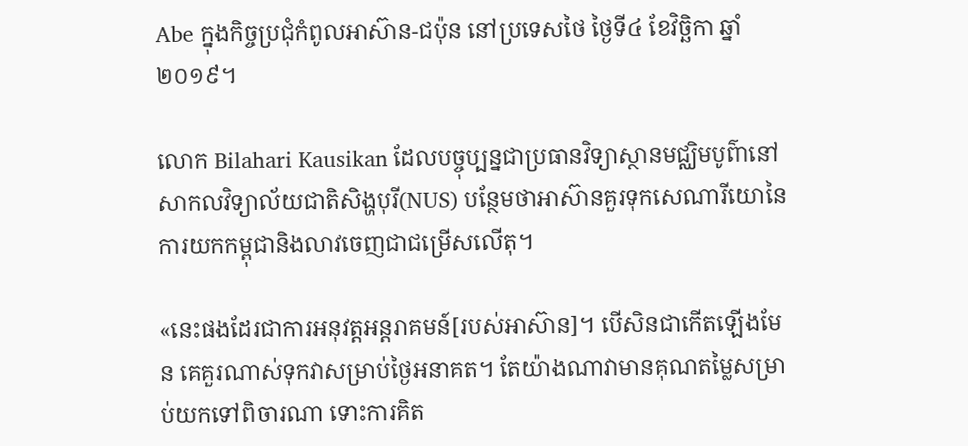Abe ក្នុងកិច្ចប្រជុំកំពូលអាស៊ាន-ជប៉ុន នៅប្រទេសថៃ ថ្ងៃទី៤ ខែវិច្ឆិកា ឆ្នាំ២០១៩។

លោក Bilahari Kausikan ដែលបច្ចុប្បន្នជាប្រធានវិទ្យាស្ថានមជ្ឈិមបូព៌ានៅសាកលវិទ្យាល័យជាតិសិង្ហបុរី(NUS) បន្ថែមថាអាស៊ានគួរទុកសេណារីយោនៃការយកកម្ពុជានិងលាវចេញជាជម្រើសលើតុ។

«នេះផងដែរជាការអនុវត្តអន្តរាគមន៍[របស់អាស៊ាន]។ បើសិនជាកើតឡើងមែន គេគួរណាស់ទុកវាសម្រាប់ថ្ងៃអនាគត។ តែយ៉ាងណាវាមានគុណតម្លៃសម្រាប់យកទៅពិចារណា ទោះការគិត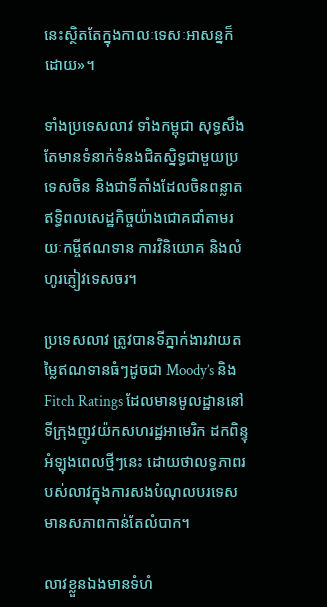នេះស្ថិតតែក្នុងកាលៈទេសៈអាសន្នក៏ដោយ»។

ទាំងប្រទេសលាវ ទាំងកម្ពុជា សុទ្ធសឹងតែមានទំនាក់ទំនងជិតស្និទ្ធជាមួយប្រទេសចិន និងជាទីតាំងដែលចិនពន្លាតឥទ្ធិពលសេដ្ឋកិច្ចយ៉ាងជោគជាំតាមរយៈកម្ចីឥណទាន ការវិនិយោគ និងលំហូរភ្ញៀវទេសចរ។

ប្រទេសលាវ ត្រូវបានទីភ្នាក់ងារវាយតម្លៃឥណទានធំៗដូចជា Moody’s និង Fitch Ratings ដែលមានមូលដ្ឋាននៅទីក្រុងញូវយ៉កសហរដ្ឋអាមេរិក ដកពិន្ទុអំឡុងពេលថ្មីៗនេះ ដោយថាលទ្ធភាពរបស់លាវក្នុងការសងបំណុលបរទេស មានសភាពកាន់តែលំបាក។

លាវខ្លួនឯងមានទំហំ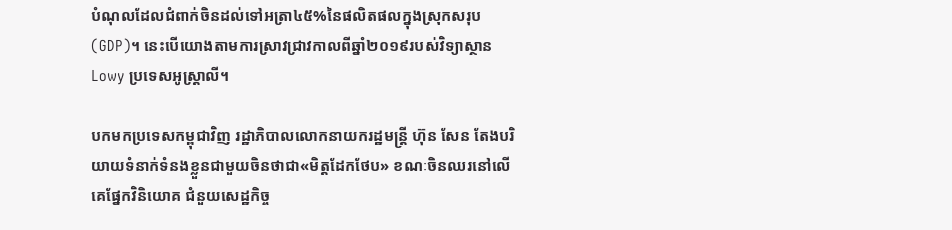បំណុលដែលជំពាក់ចិនដល់ទៅអត្រា៤៥%នៃផលិតផលក្នុងស្រុកសរុប (GDP)។ នេះបើយោងតាមការស្រាវជ្រាវកាលពីឆ្នាំ២០១៩របស់វិទ្យាស្ថាន Lowy ប្រទេសអូស្ត្រាលី។

បកមកប្រទេសកម្ពុជាវិញ រដ្ឋាភិបាលលោកនាយករដ្ឋមន្ត្រី ហ៊ុន សែន តែងបរិយាយទំនាក់ទំនងខ្លួនជាមួយចិនថាជា«មិត្តដែកថែប» ខណៈចិនឈរនៅលើគេផ្នែកវិនិយោគ ជំនួយសេដ្ឋកិច្ច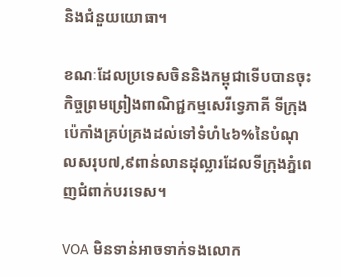និងជំនួយយោធា។

ខណៈដែលប្រទេសចិននិងកម្ពុជាទើបបានចុះកិច្ចព្រមព្រៀងពាណិជ្ជកម្មសេរីទ្វេភាគី ទីក្រុងប៉េកាំងគ្រប់គ្រងដល់ទៅទំហំ៤៦%នៃបំណុលសរុប៧,៩ពាន់លានដុល្លារដែលទីក្រុងភ្នំពេញជំពាក់បរទេស។

VOA មិនទាន់អាចទាក់ទងលោក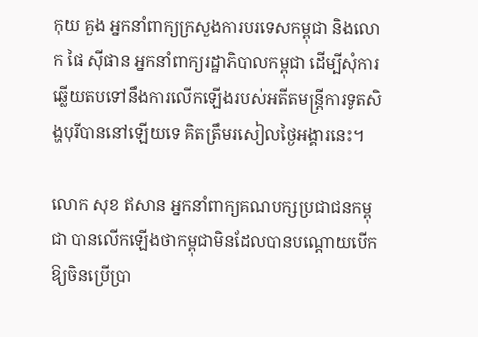កុយ គួង អ្នកនាំពាក្យក្រសួងការបរទេសកម្ពុជា និងលោក ផៃ ស៊ីផាន អ្នកនាំពាក្យរដ្ឋាភិបាលកម្ពុជា ដើម្បីសុំការឆ្លើយតបទៅនឹងការលើកឡើងរបស់អតីតមន្ត្រីការទូតសិង្ហបុរីបាននៅឡើយទេ គិតត្រឹមរសៀលថ្ងៃអង្គារនេះ។

លោក សុខ ឥសាន អ្នកនាំពាក្យគណបក្សប្រជាជនកម្ពុជា បានលើកឡើងថាកម្ពុជាមិនដែលបានបណ្ដោយបើកឱ្យចិនប្រើប្រា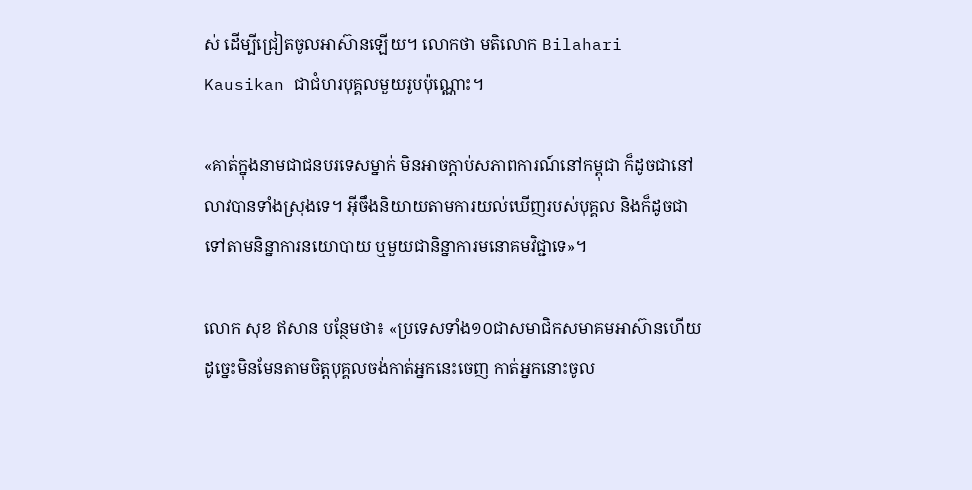ស់ ដើម្បីជ្រៀតចូលអាស៊ានឡើយ។ លោកថា មតិលោក Bilahari Kausikan ជាជំហរបុគ្គលមួយរូបប៉ុណ្ណោះ។

«គាត់ក្នុងនាមជាជនបរទេសម្នាក់ មិនអាចក្ដាប់សភាពការណ៍នៅកម្ពុជា ក៏ដូចជានៅលាវបានទាំងស្រុងទេ។ អ៊ីចឹងនិយាយតាមការយល់ឃើញរបស់បុគ្គល និងក៏ដូចជាទៅតាមនិន្នាការនយោបាយ ឬមួយជានិន្នាការមនោគមវិជ្ជាទេ»។

លោក សុខ ឥសាន បន្ថែមថា៖ «ប្រទេសទាំង១០ជាសមាជិកសមាគមអាស៊ានហើយ ដូច្នេះមិនមែនតាមចិត្តបុគ្គលចង់កាត់អ្នកនេះចេញ កាត់អ្នកនោះចូល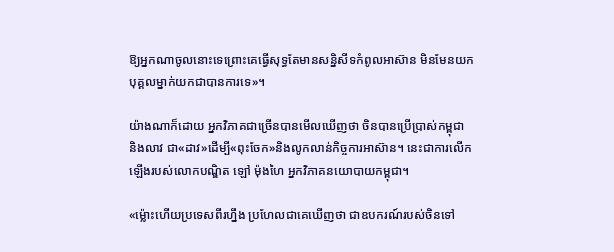ឱ្យអ្នកណាចូលនោះទេព្រោះគេធ្វើសុទ្ធតែមានសន្និសីទកំពូលអាស៊ាន មិនមែនយកបុគ្គលម្នាក់យកជាបានការទេ»។

យ៉ាងណាក៏ដោយ អ្នកវិភាគជាច្រើនបានមើលឃើញថា ចិនបានប្រើប្រាស់កម្ពុជា និងលាវ ជា«ដាវ»ដើម្បី«ពុះចែក»និងលូកលាន់កិច្ចការអាស៊ាន។ នេះជាការលើកឡើងរបស់លោកបណ្ឌិត ឡៅ ម៉ុងហៃ អ្នកវិភាគនយោបាយកម្ពុជា។

«ម្ល៉ោះហើយប្រទេសពីរហ្នឹង ប្រហែលជាគេឃើញថា ជាឧបករណ៍របស់ចិនទៅ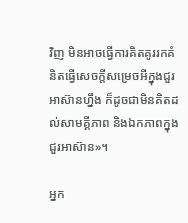វិញ មិនអាចធ្វើការគិតគូររកគំនិតធ្វើសេចក្ដីសម្រេចអីក្នុងជួរអាស៊ានហ្នឹង ក៏ដូចជាមិនគិតដល់សាមគ្គីភាព និងឯកភាពក្នុងជួរអាស៊ាន»។

អ្នក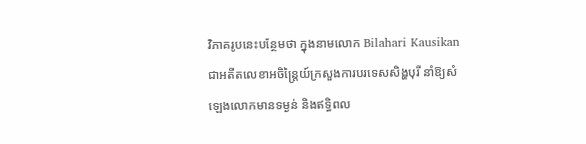វិភាគរូបនេះបន្ថែមថា ក្នុងនាមលោក Bilahari Kausikan ជាអតីតលេខាអចិន្ត្រៃយ៍ក្រសួងការបរទេសសិង្ហបុរី នាំឱ្យសំឡេងលោកមានទម្ងន់ និងឥទ្ធិពល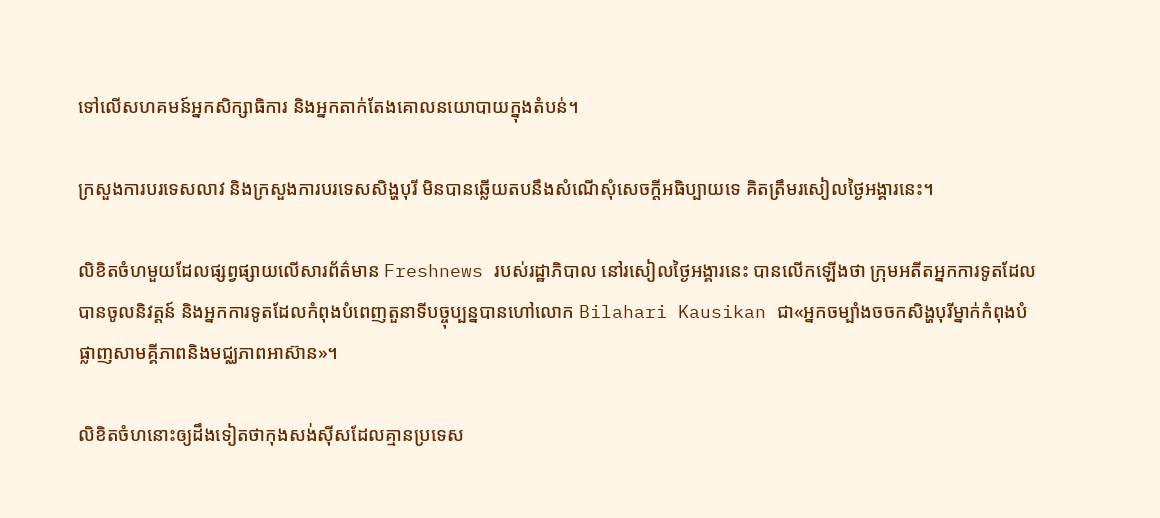ទៅលើសហគមន៍អ្នកសិក្សាធិការ និងអ្នកតាក់តែងគោលនយោបាយក្នុងតំបន់។

ក្រសួងការបរទេសលាវ និងក្រសួងការបរទេសសិង្ហបុរី មិនបានឆ្លើយតបនឹងសំណើសុំសេចក្ដីអធិប្បាយទេ គិតត្រឹមរសៀលថ្ងៃអង្គារនេះ។

លិខិតចំហមួយដែលផ្សព្វផ្សាយលើសារព័ត៌មាន Freshnews របស់រដ្ឋាភិបាល នៅរសៀលថ្ងៃអង្គារនេះ បានលើកឡើងថា ក្រុមអតីតអ្នកការទូតដែលបានចូលនិវត្តន៍ និងអ្នកការទូតដែលកំពុងបំពេញតួនាទីបច្ចុប្បន្នបានហៅលោក Bilahari Kausikan ជា«អ្នកចម្បាំងចចកសិង្ហបុរីម្នាក់កំពុងបំផ្លាញសាមគ្គីភាពនិងមជ្ឈភាពអាស៊ាន»។

លិខិតចំហនោះឲ្យដឹងទៀតថាកុងសង់ស៊ីសដែលគ្មានប្រទេស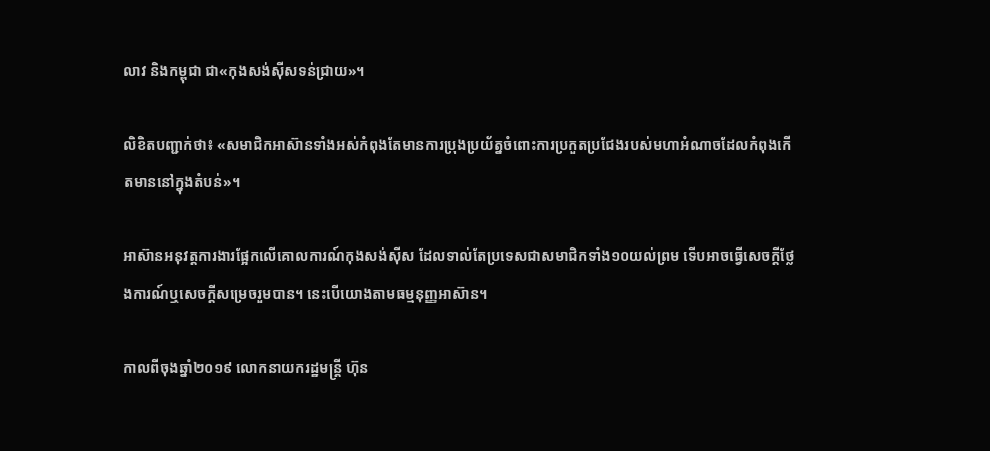លាវ និងកម្ពុជា ជា«កុងសង់ស៊ីសទន់ជ្រាយ»។

លិខិតបញ្ជាក់ថា៖ «សមាជិកអាស៊ានទាំងអស់កំពុងតែមានការប្រុងប្រយ័ត្នចំពោះការប្រកួតប្រជែងរបស់មហាអំណាចដែលកំពុងកើតមាននៅក្នុងតំបន់»។

អាស៊ានអនុវត្តការងារផ្អែកលើគោលការណ៍កុងសង់ស៊ីស ដែលទាល់តែប្រទេសជាសមាជិកទាំង១០យល់ព្រម ទើបអាចធ្វើសេចក្ដីថ្លែងការណ៍ឬសេចក្ដីសម្រេចរួមបាន។ នេះបើយោងតាមធម្មនុញ្ញអាស៊ាន។

កាលពីចុងឆ្នាំ២០១៩ លោកនាយករដ្ឋមន្ត្រី ហ៊ុន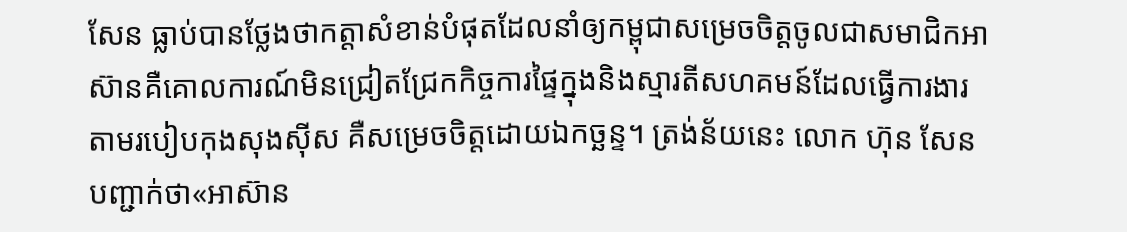សែន ធ្លាប់បានថ្លែងថាកត្តាសំខាន់បំផុតដែលនាំឲ្យកម្ពុជាសម្រេចចិត្តចូលជាសមាជិកអាស៊ានគឺគោលការណ៍មិនជ្រៀតជ្រែកកិច្ចការផ្ទៃក្នុងនិងស្មារតីសហគមន៍ដែលធ្វើការងារតាមរបៀបកុងសុងស៊ីស គឺសម្រេចចិត្តដោយឯកច្ឆន្ទ។ ត្រង់ន័យនេះ លោក ហ៊ុន សែន បញ្ជាក់ថា«អាស៊ាន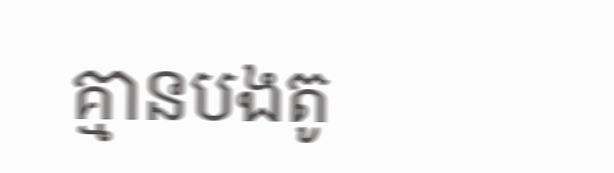គ្មានបងតូ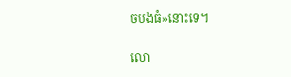ចបងធំ»នោះទេ។

លោ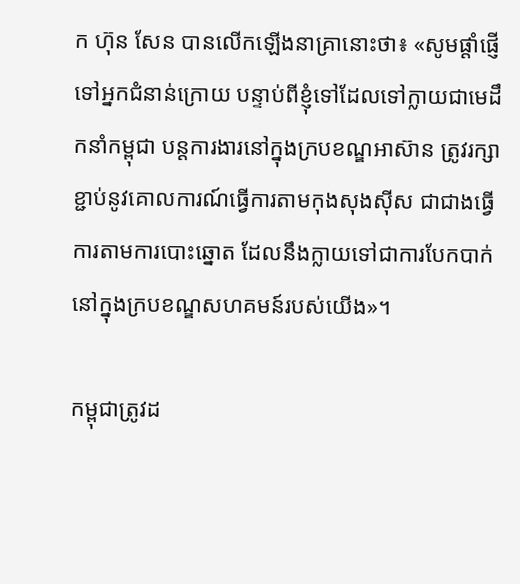ក ហ៊ុន សែន បានលើកឡើងនាគ្រានោះថា៖ «សូមផ្តាំផ្ញើទៅអ្នកជំនាន់ក្រោយ បន្ទាប់ពីខ្ញុំទៅដែលទៅក្លាយជាមេដឹកនាំកម្ពុជា បន្តការងារនៅក្នុងក្របខណ្ឌអាស៊ាន ត្រូវរក្សាខ្ជាប់នូវគោលការណ៍ធ្វើការតាមកុងសុងស៊ីស ជាជាងធ្វើការតាមការបោះឆ្នោត ដែលនឹងក្លាយទៅជាការបែកបាក់នៅក្នុងក្របខណ្ឌសហគមន៍របស់យើង»។

កម្ពុជាត្រូវដ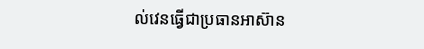ល់វេនធ្វើជាប្រធានអាស៊ាន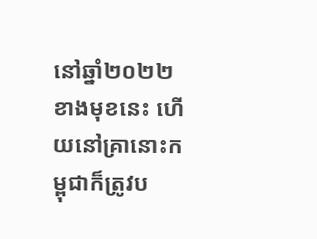នៅឆ្នាំ២០២២ខាងមុខនេះ ហើយនៅគ្រានោះកម្ពុជាក៏ត្រូវប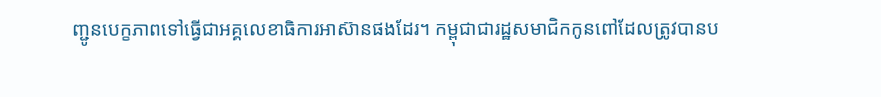ញ្ជូនបេក្ខភាពទៅធ្វើជាអគ្គលេខាធិការអាស៊ានផងដែរ។ កម្ពុជាជារដ្ឋសមាជិកកូនពៅដែលត្រូវបានប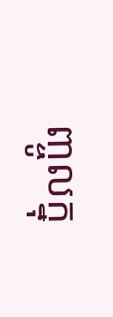ញ្ចូលក្នុ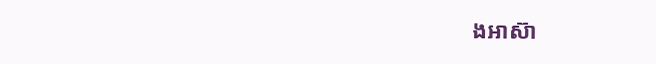ងអាស៊ា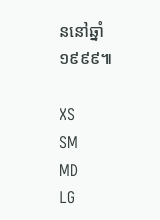ននៅឆ្នាំ១៩៩៩៕

XS
SM
MD
LG